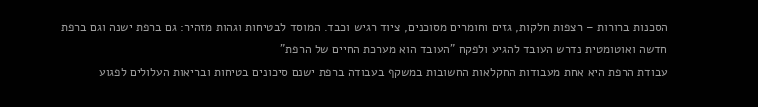הסכנות ברורות – רצפות חלקות, גזים וחומרים מסוכנים, ציוד רגיש וכבד. המוסד לבטיחות וגהות מזהיר: גם ברפת ישנה וגם ברפת חדשה ואוטומטית נדרש העובד להגיע ולפקח "העובד הוא מערכת החיים של הרפת"
עבודת הרפת היא אחת מעבודות החקלאות החשובות במשקף בעבודה ברפת ישנם סיכונים בטיחות ובריאות העלולים לפגוע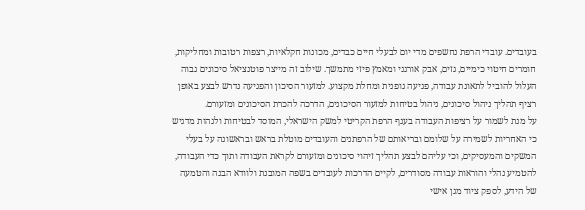בעובדים. עובדי הרפת נחשפים מדי יום לבעלי חיים כבדים, מכונות חקלאיות, רצפות רטובות ומחליקות, חומרים חיטוי כימיים, גזים, אבק אורגני ומאמץ פיזי מתמשך. שילוב זה מייצר פוטנציאל סיכונים גבוה העלול להוביל לתאונת עבודה, פגיעה גופנית ומחלת מקצוע. למזעור הסיכון והפגיעה נדרש לבצע באופן רציף תהליך ניהול סיכונים, ניהול בטיחות למזעור הסיכונים, הדרכה להכרת הסיכונים ומזעורם.
על מנת לשמור על רציפות העבודה בענף הרפת הקריטי למשק הישראלי, המוסד לבטיחות ולגהות מדגיש כי האחריות לשמירה על שלומם ובריאותם של הרפתנים והעובדים מוטלת בראש ובראשונה על בעלי המשקים והמעסיקים, וכי עליהם לבצע תהליך זיהוי סיכונים ומזעורם לקראת העבודה ותוך כדי העבודה, להטמיע נהלי והוראות עבודה מסודרים, לקיים הדרכות לעובדים בשפה המובנת ולוודא הבנה והטמעה של הידע, לספק ציוד מגן אישי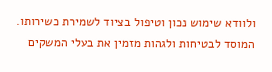ולוודא שימוש נכון וטיפול בציוד לשמירת כשירותו.
המוסד לבטיחות ולגהות מזמין את בעלי המשקים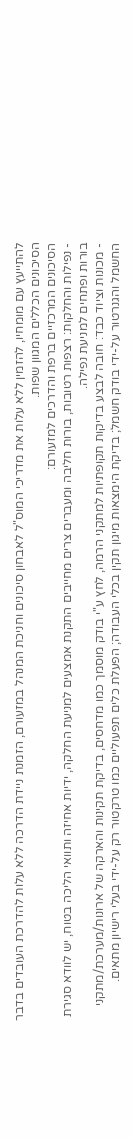להתייעץ עם מומחיו, להזמין ללא עלות את מדריכי המוס"ל לאבחון סיכונים וחניכת המנהל במזעורם, הזמנת ניידת הדרכה ללא עלות להדרכת העובדים בדבר הסיכונים הכללים המגוון שפות.
הסיכונים המרכזיים ברפת והדרכים למזעורם:
- נפילות והחלקות: רצפות רטובות, בורות חליבה ומעברים צרים מחייבים התקנת אמצעים למניעת החלקה, ידיות אחיזה ותוואי הליכה בטוח, יש לוודא סגירת בורות ופתחים למניעת נפילה.
- מכונות וציוד כבד: חובה לבצע בדיקות תקופתיות למתקני הרמה, לחץ ע"י בודק מוסמך כמו מדחסים, בדיקת תקינות והארקה של ארונות/מערכת/מתקני החשמל והגנרטור על-ידי בודק חשמל; בדיקת הימצאות מיגון תקין בכלי העבודה; הפעלת כלים תפעוליים כמו טרקטור רק על-ידי בעלי רישיון מתאים.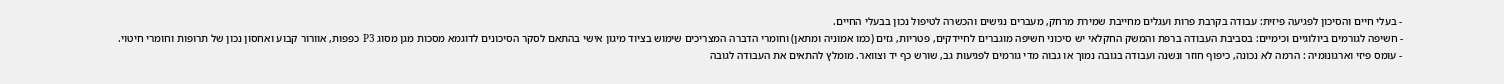- בעלי חיים והסיכון לפגיעה פיזית: עבודה בקרבת פרות ועגלים מחייבת שמירת מרחק, מעברים נגישים והכשרה לטיפול נכון בבעלי החיים.
- חשיפה לגורמים ביולוגיים וכימיים: בסביבת העבודה ברפת והמשק החקלאי יש סיכוני חשיפה מוגברים לחיידקים, פטריות, גזים (כמו אמוניה ומתאן) וחומרי הדברה המצריכים שימוש בציוד מיגון אישי בהתאם לסקר הסיכונים לדוגמא מסכות מגן מסוג P3 כפפות, אוורור קבוע ואחסון נכון של תרופות וחומרי חיטוי.
- עומס פיזי וארגונומיה : הרמה לא נכונה, כיפוף חוזר ונשנה ועבודה בגובה נמוך או גבוה מדי גורמים לפגיעות גב, שורש כף יד וצוואר. מומלץ להתאים את העבודה לגובה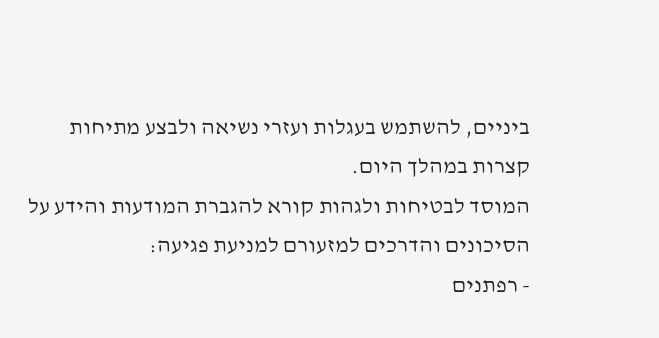ביניים, להשתמש בעגלות ועזרי נשיאה ולבצע מתיחות קצרות במהלך היום.
המוסד לבטיחות ולגהות קורא להגברת המודעות והידע על הסיכונים והדרכים למזעורם למניעת פגיעה:
- רפתנים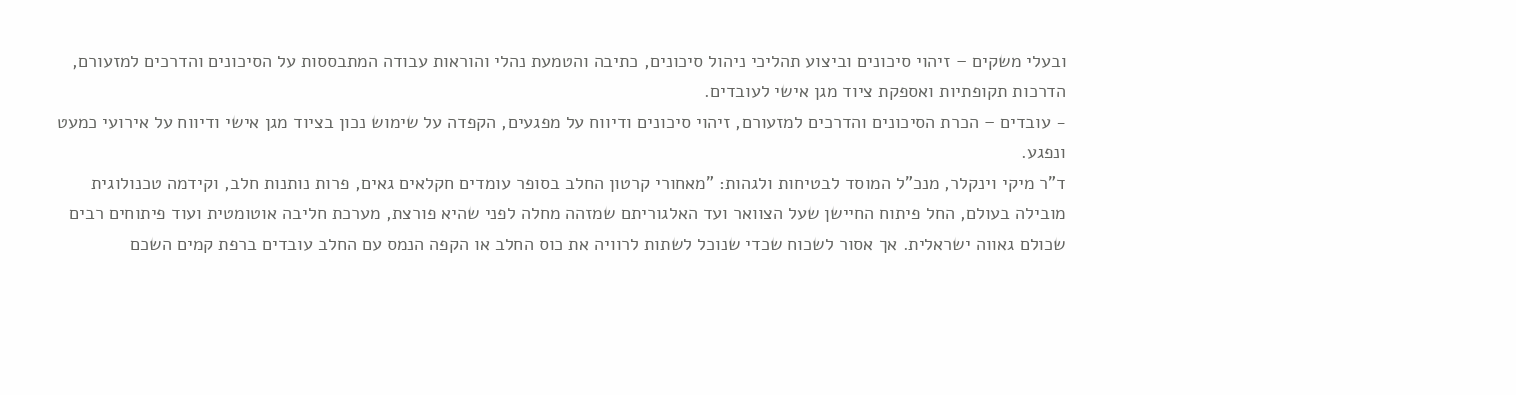ובעלי משקים – זיהוי סיכונים וביצוע תהליכי ניהול סיכונים, כתיבה והטמעת נהלי והוראות עבודה המתבססות על הסיכונים והדרכים למזעורם, הדרכות תקופתיות ואספקת ציוד מגן אישי לעובדים.
- עובדים – הכרת הסיכונים והדרכים למזעורם, זיהוי סיכונים ודיווח על מפגעים, הקפדה על שימוש נכון בציוד מגן אישי ודיווח על אירועי כמעט ונפגע.
ד"ר מיקי וינקלר, מנכ"ל המוסד לבטיחות ולגהות: "מאחורי קרטון החלב בסופר עומדים חקלאים גאים, פרות נותנות חלב, וקידמה טכנולוגית מובילה בעולם, החל פיתוח החיישן שעל הצוואר ועד האלגוריתם שמזהה מחלה לפני שהיא פורצת, מערכת חליבה אוטומטית ועוד פיתוחים רבים שכולם גאווה ישראלית. אך אסור לשכוח שכדי שנוכל לשתות לרוויה את כוס החלב או הקפה הנמס עם החלב עובדים ברפת קמים השכם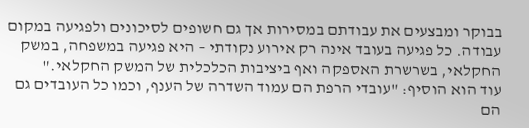בבוקר ומבצעים את עבודתם במסירות אך גם חשופים לסיכונים ולפגיעה במקום עבודה. כל פגיעה בעובד אינה רק אירוע נקודתי – היא פגיעה במשפחה, במשק החקלאי, בשרשרת האספקה ואף ביציבות הכלכלית של המשק החקלאי."
עוד הוא הוסיף: "עובדי הרפת הם עמוד השדרה של הענף, וכמו כל העובדים גם הם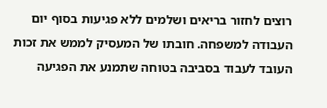רוצים לחזור בריאים ושלמים ללא פגיעות בסוף יום העבודה למשפחה. חובתו של המעסיק לממש את זכות העובד לעבוד בסביבה בטוחה שתמנע את הפגיעה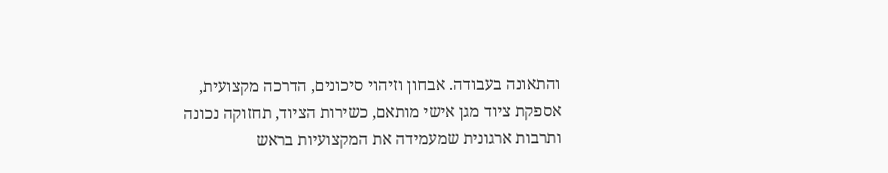והתאונה בעבודה. אבחון וזיהוי סיכונים, הדרכה מקצועית, אספקת ציוד מגן אישי מותאם, כשירות הציוד, תחזוקה נכונה ותרבות ארגונית שמעמידה את המקצועיות בראש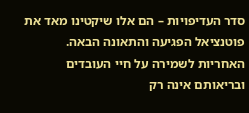סדר העדיפויות – הם אלו שיקטינו מאד את פוטנציאל הפגיעה והתאונה הבאה. האחריות לשמירה על חיי העובדים ובריאותם אינה רק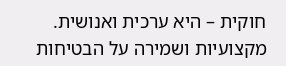חוקית – היא ערכית ואנושית. מקצועיות ושמירה על הבטיחות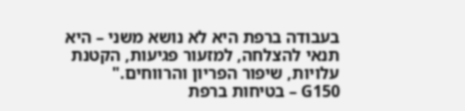בעבודה ברפת היא לא נושא משני – היא תנאי להצלחה, למזעור פגיעות, הקטנת עלויות, שיפור הפריון והרווחים."
G150 – בטיחות ברפת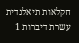חקלאות תיאלנדית עשרת דיברות 1